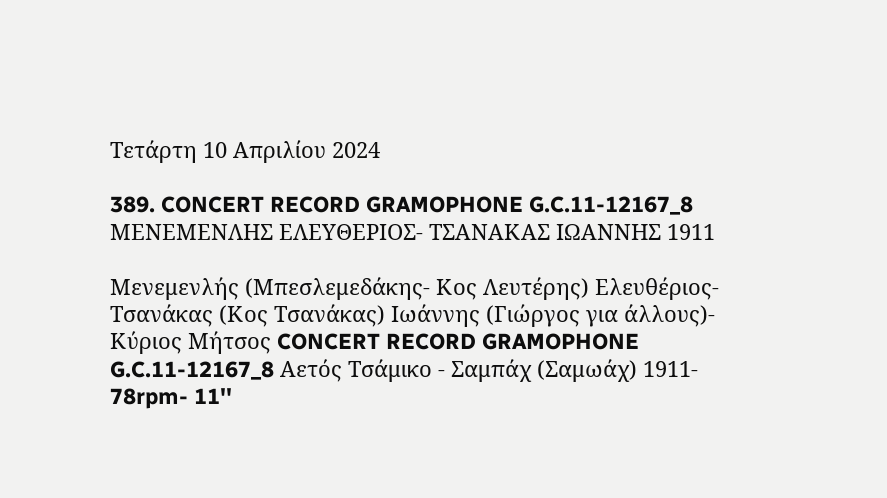Τετάρτη 10 Απριλίου 2024

389. CONCERT RECORD GRAMOPHONE G.C.11-12167_8 ΜΕΝΕΜΕΝΛΗΣ ΕΛΕΥΘΕΡΙΟΣ- ΤΣΑΝΑΚΑΣ ΙΩΑΝΝΗΣ 1911

Μενεμενλής (Μπεσλεμεδάκης- Κος Λευτέρης) Ελευθέριος- Τσανάκας (Κος Τσανάκας) Ιωάννης (Γιώργος για άλλους)- Κύριος Μήτσος CONCERT RECORD GRAMOPHONE G.C.11-12167_8 Αετός Τσάμικο - Σαμπάχ (Σαμωάχ) 1911- 78rpm- 11''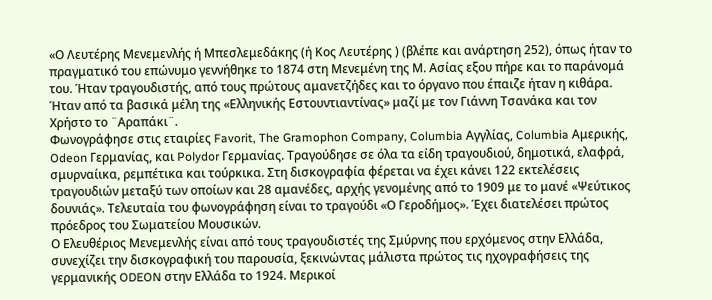«Ο Λευτέρης Μενεμενλής ή Μπεσλεμεδάκης (ή Κος Λευτέρης ) (βλέπε και ανάρτηση 252), όπως ήταν το πραγματικό του επώνυμο γεννήθηκε το 1874 στη Μενεμένη της Μ. Ασίας εξου πήρε και το παράνομά του. Ήταν τραγουδιστής, από τους πρώτους αμανετζήδες και το όργανο που έπαιζε ήταν η κιθάρα. Ήταν από τα βασικά μέλη της «Ελληνικής Εστουντιαντίνας» μαζί με τον Γιάννη Τσανάκα και τον Χρήστο το ¨Αραπάκι¨.
Φωνογράφησε στις εταιρίες Favorit, The Gramophon Company, Columbia Αγγλίας, Columbia Αμερικής, Odeon Γερμανίας, και Polydor Γερμανίας. Τραγούδησε σε όλα τα είδη τραγουδιού, δημοτικά, ελαφρά, σμυρναίικα, ρεμπέτικα και τούρκικα. Στη δισκογραφία φέρεται να έχει κάνει 122 εκτελέσεις τραγουδιών μεταξύ των οποίων και 28 αμανέδες, αρχής γενομένης από το 1909 με το μανέ «Ψεύτικος δουνιάς». Τελευταία του φωνογράφηση είναι το τραγούδι «Ο Γεροδήμος». Έχει διατελέσει πρώτος πρόεδρος του Σωματείου Μουσικών.
Ο Ελευθέριος Μενεμενλής είναι από τους τραγουδιστές της Σμύρνης που ερχόμενος στην Ελλάδα, συνεχίζει την δισκογραφική του παρουσία, ξεκινώντας μάλιστα πρώτος τις ηχογραφήσεις της γερμανικής ODEON στην Ελλάδα το 1924. Μερικοί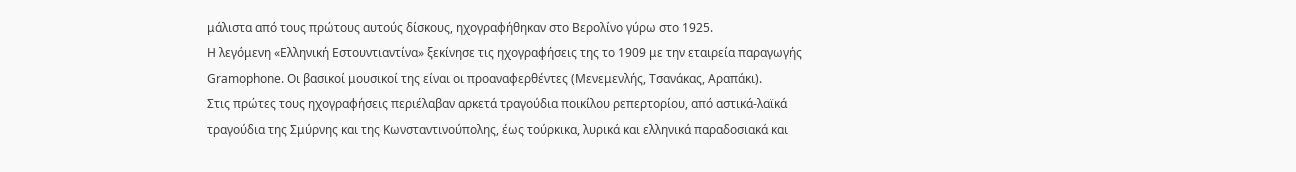μάλιστα από τους πρώτους αυτούς δίσκους, ηχογραφήθηκαν στο Βερολίνο γύρω στο 1925.
Η λεγόμενη «Ελληνική Εστουντιαντίνα» ξεκίνησε τις ηχογραφήσεις της το 1909 με την εταιρεία παραγωγής Gramophone. Οι βασικοί μουσικοί της είναι οι προαναφερθέντες (Μενεμενλής, Τσανάκας, Αραπάκι).
Στις πρώτες τους ηχογραφήσεις περιέλαβαν αρκετά τραγούδια ποικίλου ρεπερτορίου, από αστικά-λαϊκά τραγούδια της Σμύρνης και της Κωνσταντινούπολης, έως τούρκικα, λυρικά και ελληνικά παραδοσιακά και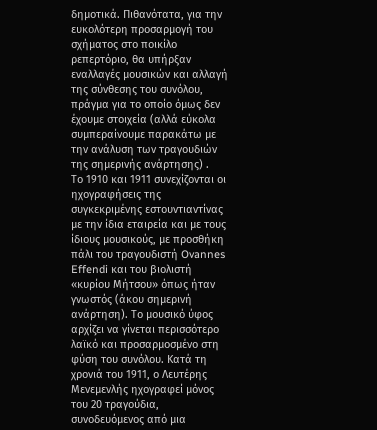δημοτικά. Πιθανότατα, για την ευκολότερη προσαρμογή του σχήματος στο ποικίλο ρεπερτόριο, θα υπήρξαν εναλλαγές μουσικών και αλλαγή της σύνθεσης του συνόλου, πράγμα για το οποίο όμως δεν έχουμε στοιχεία (αλλά εύκολα συμπεραίνουμε παρακάτω με την ανάλυση των τραγουδιών της σημερινής ανάρτησης) .
Το 1910 και 1911 συνεχίζονται οι ηχογραφήσεις της συγκεκριμένης εστουντιαντίνας με την ίδια εταιρεία και με τους ίδιους μουσικούς, με προσθήκη πάλι του τραγουδιστή Ovannes Effendi και του βιολιστή «κυρίου Μήτσου» όπως ήταν γνωστός (άκου σημερινή ανάρτηση). Το μουσικό ύφος αρχίζει να γίνεται περισσότερο λαϊκό και προσαρμοσμένο στη φύση του συνόλου. Κατά τη χρονιά του 1911, ο Λευτέρης Μενεμενλής ηχογραφεί μόνος του 20 τραγούδια, συνοδευόμενος από μια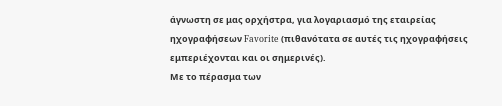άγνωστη σε μας ορχήστρα, για λογαριασμό της εταιρείας ηχογραφήσεων Favorite (πιθανότατα σε αυτές τις ηχογραφήσεις εμπεριέχονται και οι σημερινές).
Με το πέρασμα των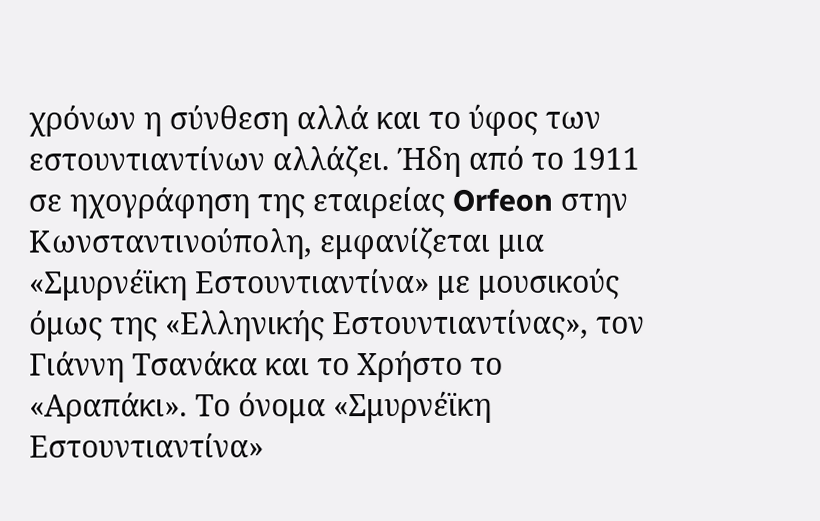χρόνων η σύνθεση αλλά και το ύφος των εστουντιαντίνων αλλάζει. Ήδη από το 1911 σε ηχογράφηση της εταιρείας Orfeon στην Κωνσταντινούπολη, εμφανίζεται μια «Σμυρνέϊκη Εστουντιαντίνα» με μουσικούς όμως της «Ελληνικής Εστουντιαντίνας», τον Γιάννη Τσανάκα και το Χρήστο το «Αραπάκι». Το όνομα «Σμυρνέϊκη Εστουντιαντίνα»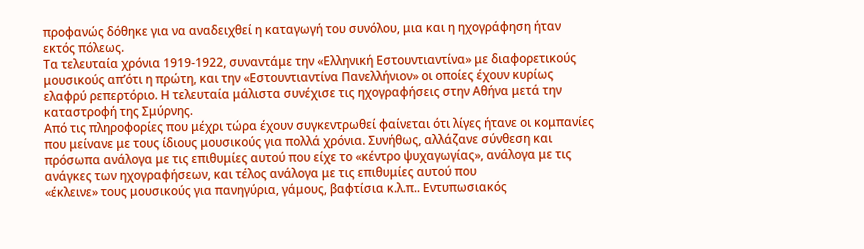προφανώς δόθηκε για να αναδειχθεί η καταγωγή του συνόλου, μια και η ηχογράφηση ήταν εκτός πόλεως.
Τα τελευταία χρόνια 1919-1922, συναντάμε την «Ελληνική Εστουντιαντίνα» με διαφορετικούς μουσικούς απ’ότι η πρώτη, και την «Εστουντιαντίνα Πανελλήνιον» οι οποίες έχουν κυρίως ελαφρύ ρεπερτόριο. Η τελευταία μάλιστα συνέχισε τις ηχογραφήσεις στην Αθήνα μετά την καταστροφή της Σμύρνης.
Από τις πληροφορίες που μέχρι τώρα έχουν συγκεντρωθεί φαίνεται ότι λίγες ήτανε οι κομπανίες που μείνανε με τους ίδιους μουσικούς για πολλά χρόνια. Συνήθως, αλλάζανε σύνθεση και πρόσωπα ανάλογα με τις επιθυμίες αυτού που είχε το «κέντρο ψυχαγωγίας», ανάλογα με τις ανάγκες των ηχογραφήσεων, και τέλος ανάλογα με τις επιθυμίες αυτού που
«έκλεινε» τους μουσικούς για πανηγύρια, γάμους, βαφτίσια κ.λ.π.. Εντυπωσιακός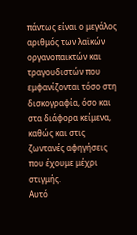πάντως είναι ο μεγάλος αριθμός των λαϊκών οργανοπαικτών και τραγουδιστών που
εμφανίζονται τόσο στη δισκογραφία, όσο και στα διάφορα κείμενα, καθώς και στις
ζωντανές αφηγήσεις που έχουμε μέχρι στιγμής.
Αυτό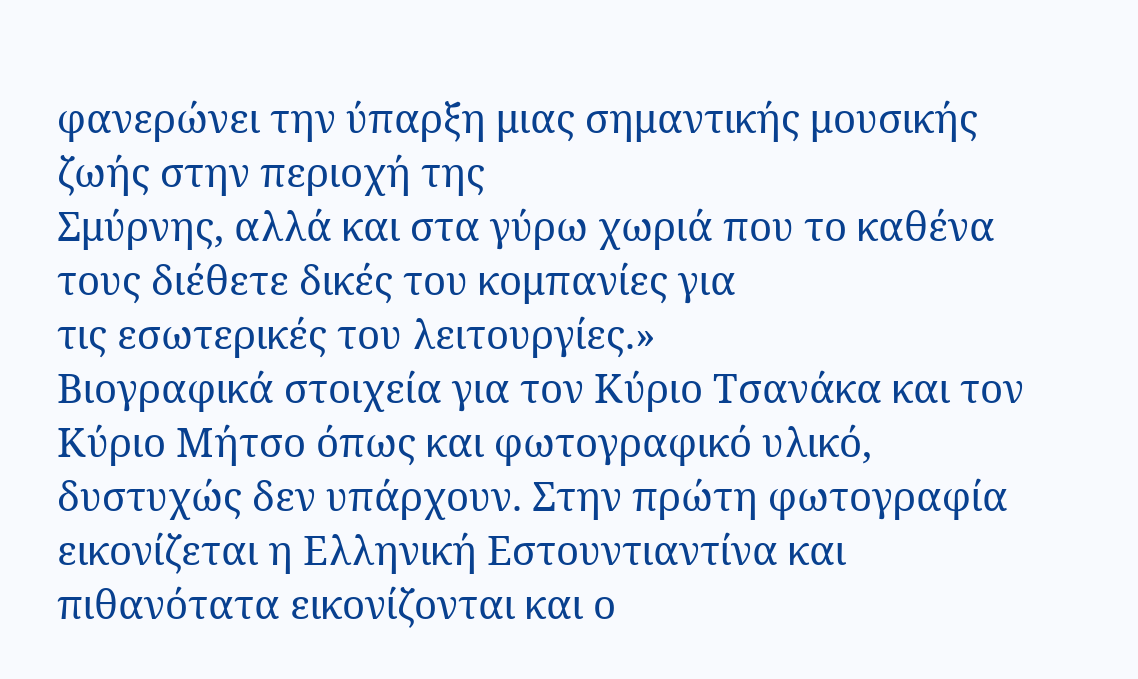φανερώνει την ύπαρξη μιας σημαντικής μουσικής ζωής στην περιοχή της
Σμύρνης, αλλά και στα γύρω χωριά που το καθένα τους διέθετε δικές του κομπανίες για
τις εσωτερικές του λειτουργίες.»
Βιογραφικά στοιχεία για τον Κύριο Τσανάκα και τον Κύριο Μήτσο όπως και φωτογραφικό υλικό, δυστυχώς δεν υπάρχουν. Στην πρώτη φωτογραφία εικονίζεται η Ελληνική Εστουντιαντίνα και πιθανότατα εικονίζονται και ο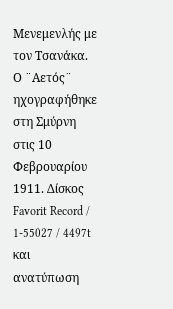Μενεμενλής με τον Τσανάκα.
Ο ¨Αετός¨ ηχογραφήθηκε στη Σμύρνη στις 10 Φεβρουαρίου 1911. Δίσκος Favorit Record / 1-55027 / 4497t και ανατύπωση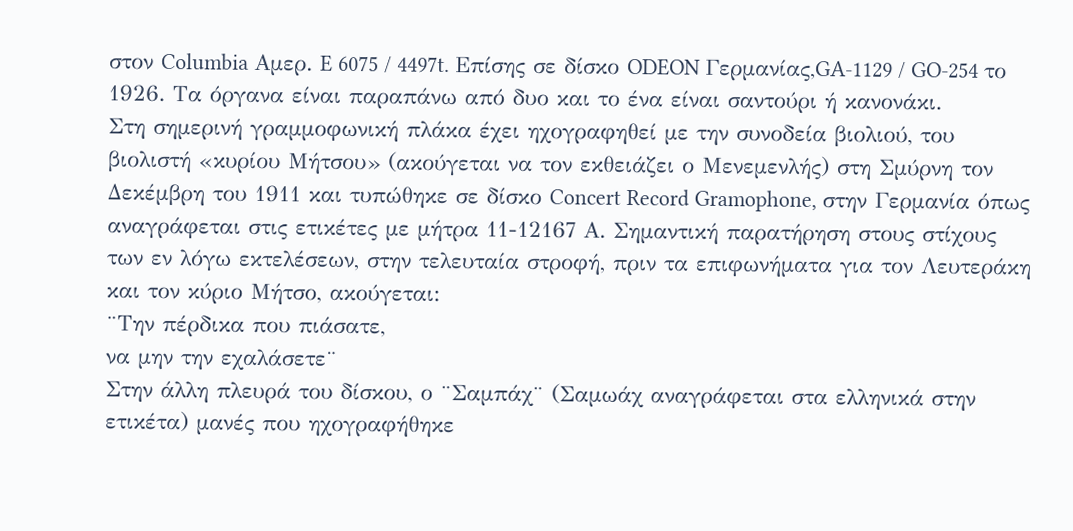στον Columbia Αμερ. E 6075 / 4497t. Επίσης σε δίσκο ODEON Γερμανίας,GA-1129 / GO-254 το 1926. Τα όργανα είναι παραπάνω από δυο και το ένα είναι σαντούρι ή κανονάκι.
Στη σημερινή γραμμοφωνική πλάκα έχει ηχογραφηθεί με την συνοδεία βιολιού, του βιολιστή «κυρίου Μήτσου» (ακούγεται να τον εκθειάζει ο Μενεμενλής) στη Σμύρνη τον Δεκέμβρη του 1911 και τυπώθηκε σε δίσκο Concert Record Gramophone, στην Γερμανία όπως αναγράφεται στις ετικέτες με μήτρα 11-12167 Α. Σημαντική παρατήρηση στους στίχους των εν λόγω εκτελέσεων, στην τελευταία στροφή, πριν τα επιφωνήματα για τον Λευτεράκη και τον κύριο Μήτσο, ακούγεται:
¨Την πέρδικα που πιάσατε,
να μην την εχαλάσετε¨
Στην άλλη πλευρά του δίσκου, ο ¨Σαμπάχ¨ (Σαμωάχ αναγράφεται στα ελληνικά στην ετικέτα) μανές που ηχογραφήθηκε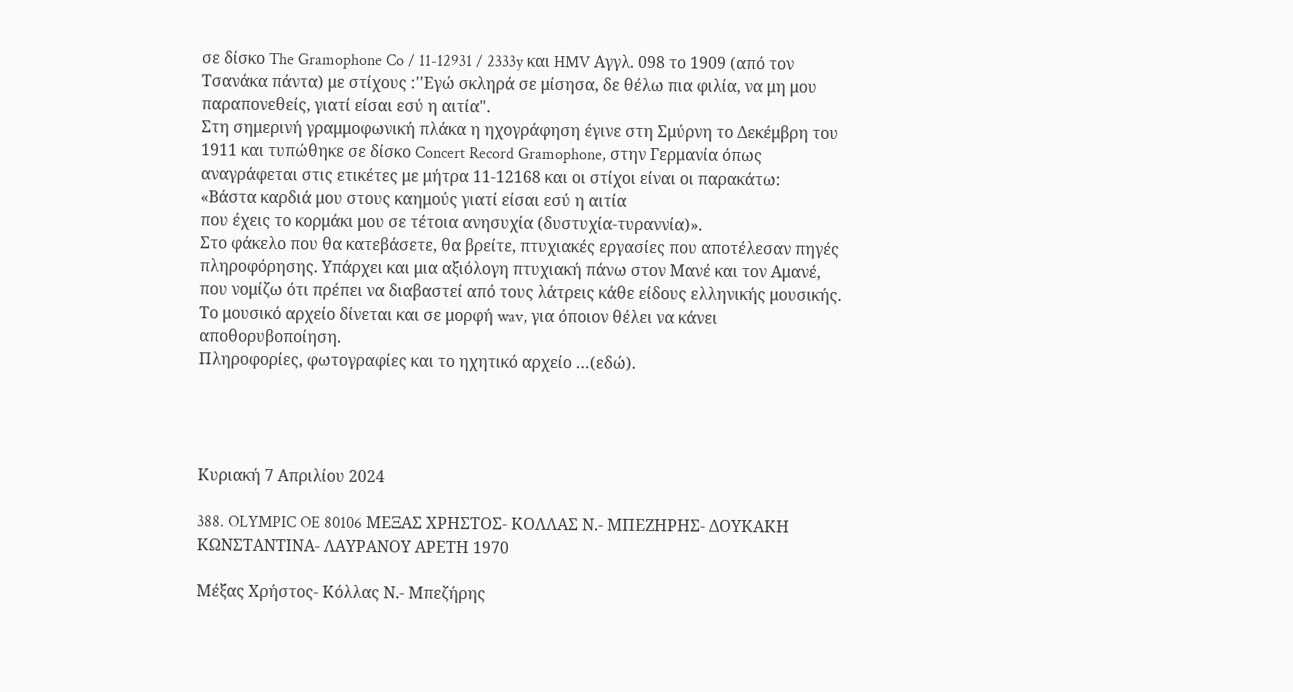σε δίσκο The Gramophone Co / 11-12931 / 2333y και HMV Αγγλ. 098 το 1909 (από τον Τσανάκα πάντα) με στίχους :''Εγώ σκληρά σε μίσησα, δε θέλω πια φιλία, να μη μου παραπονεθείς, γιατί είσαι εσύ η αιτία".
Στη σημερινή γραμμοφωνική πλάκα η ηχογράφηση έγινε στη Σμύρνη το Δεκέμβρη του 1911 και τυπώθηκε σε δίσκο Concert Record Gramophone, στην Γερμανία όπως αναγράφεται στις ετικέτες με μήτρα 11-12168 και οι στίχοι είναι οι παρακάτω:
«Βάστα καρδιά μου στους καημούς γιατί είσαι εσύ η αιτία
που έχεις το κορμάκι μου σε τέτοια ανησυχία (δυστυχία-τυραννία)».
Στο φάκελο που θα κατεβάσετε, θα βρείτε, πτυχιακές εργασίες που αποτέλεσαν πηγές πληροφόρησης. Υπάρχει και μια αξιόλογη πτυχιακή πάνω στον Μανέ και τον Αμανέ, που νομίζω ότι πρέπει να διαβαστεί από τους λάτρεις κάθε είδους ελληνικής μουσικής.
Το μουσικό αρχείο δίνεται και σε μορφή wav, για όποιον θέλει να κάνει αποθορυβοποίηση.
Πληροφορίες, φωτογραφίες και το ηχητικό αρχείο …(εδώ).




Κυριακή 7 Απριλίου 2024

388. OLYMPIC OE 80106 ΜΕΞΑΣ ΧΡΗΣΤΟΣ- ΚΟΛΛΑΣ Ν.- ΜΠΕΖΗΡΗΣ- ΔΟΥΚΑΚΗ ΚΩΝΣΤΑΝΤΙΝΑ- ΛΑΥΡΑΝΟΥ ΑΡΕΤΗ 1970

Μέξας Χρήστος- Κόλλας Ν.- Μπεζήρης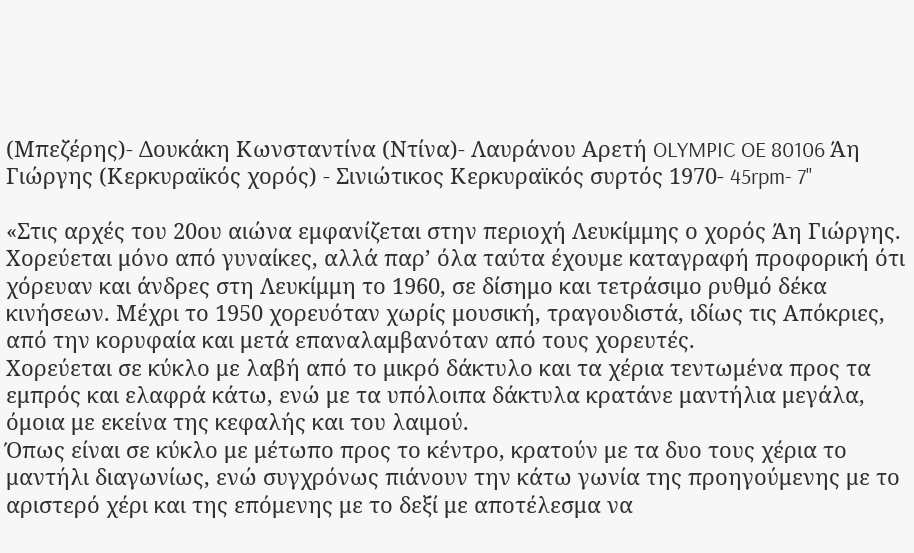(Μπεζέρης)- Δουκάκη Κωνσταντίνα (Ντίνα)- Λαυράνου Αρετή OLYMPIC OE 80106 Άη Γιώργης (Κερκυραϊκός χορός) - Σινιώτικος Κερκυραϊκός συρτός 1970- 45rpm- 7''

«Στις αρχές του 20ου αιώνα εμφανίζεται στην περιοχή Λευκίμμης ο χορός Άη Γιώργης. Χορεύεται μόνο από γυναίκες, αλλά παρ’ όλα ταύτα έχουμε καταγραφή προφορική ότι χόρευαν και άνδρες στη Λευκίμμη το 1960, σε δίσημο και τετράσιμο ρυθμό δέκα κινήσεων. Μέχρι το 1950 χορευόταν χωρίς μουσική, τραγουδιστά, ιδίως τις Απόκριες, από την κορυφαία και μετά επαναλαμβανόταν από τους χορευτές.
Χορεύεται σε κύκλο με λαβή από το μικρό δάκτυλο και τα χέρια τεντωμένα προς τα εμπρός και ελαφρά κάτω, ενώ με τα υπόλοιπα δάκτυλα κρατάνε μαντήλια μεγάλα, όμοια με εκείνα της κεφαλής και του λαιμού.
Όπως είναι σε κύκλο με μέτωπο προς το κέντρο, κρατούν με τα δυο τους χέρια το μαντήλι διαγωνίως, ενώ συγχρόνως πιάνουν την κάτω γωνία της προηγούμενης με το αριστερό χέρι και της επόμενης με το δεξί με αποτέλεσμα να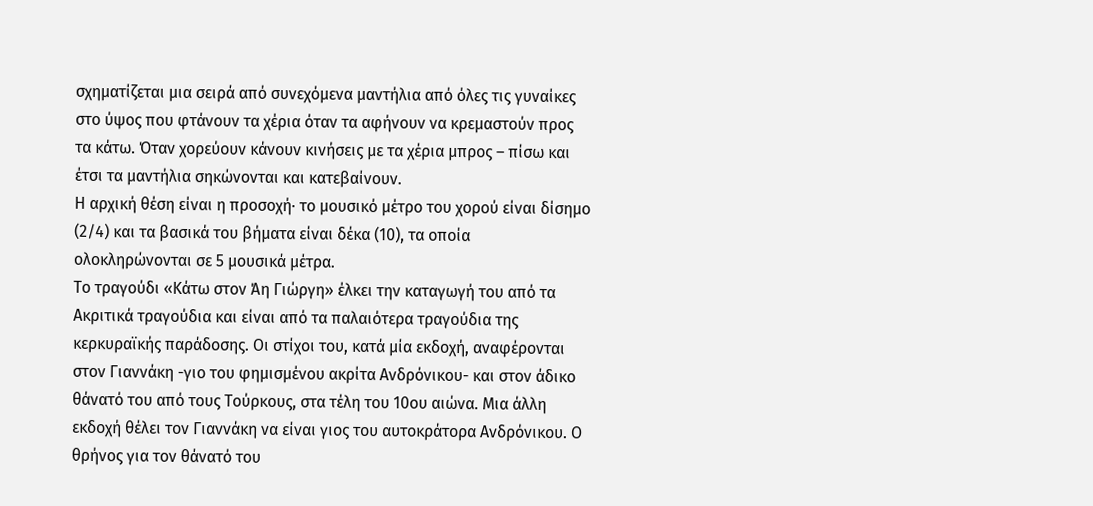σχηματίζεται μια σειρά από συνεχόμενα μαντήλια από όλες τις γυναίκες στο ύψος που φτάνουν τα χέρια όταν τα αφήνουν να κρεμαστούν προς τα κάτω. Όταν χορεύουν κάνουν κινήσεις με τα χέρια μπρος – πίσω και έτσι τα μαντήλια σηκώνονται και κατεβαίνουν.
Η αρχική θέση είναι η προσοχή· το μουσικό μέτρο του χορού είναι δίσημο (2/4) και τα βασικά του βήματα είναι δέκα (10), τα οποία ολοκληρώνονται σε 5 μουσικά μέτρα.
Το τραγούδι «Κάτω στον Άη Γιώργη» έλκει την καταγωγή του από τα Ακριτικά τραγούδια και είναι από τα παλαιότερα τραγούδια της κερκυραϊκής παράδοσης. Οι στίχοι του, κατά μία εκδοχή, αναφέρονται στον Γιαννάκη -γιο του φημισμένου ακρίτα Ανδρόνικου- και στον άδικο θάνατό του από τους Τούρκους, στα τέλη του 10ου αιώνα. Μια άλλη εκδοχή θέλει τον Γιαννάκη να είναι γιος του αυτοκράτορα Ανδρόνικου. Ο θρήνος για τον θάνατό του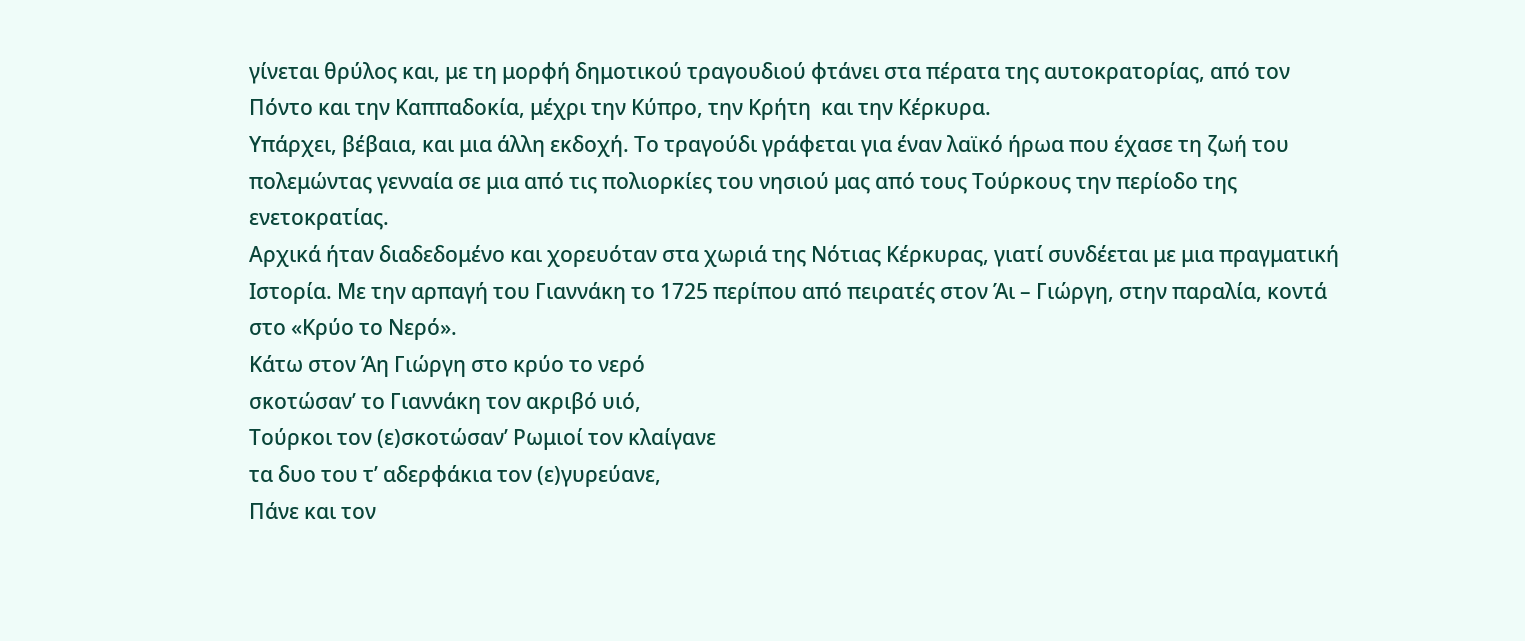γίνεται θρύλος και, με τη μορφή δημοτικού τραγουδιού φτάνει στα πέρατα της αυτοκρατορίας, από τον Πόντο και την Καππαδοκία, μέχρι την Κύπρο, την Κρήτη  και την Κέρκυρα.
Υπάρχει, βέβαια, και μια άλλη εκδοχή. Το τραγούδι γράφεται για έναν λαϊκό ήρωα που έχασε τη ζωή του πολεμώντας γενναία σε μια από τις πολιορκίες του νησιού μας από τους Τούρκους την περίοδο της ενετοκρατίας.
Αρχικά ήταν διαδεδομένο και χορευόταν στα χωριά της Νότιας Κέρκυρας, γιατί συνδέεται με μια πραγματική Ιστορία. Με την αρπαγή του Γιαννάκη το 1725 περίπου από πειρατές στον Άι – Γιώργη, στην παραλία, κοντά στο «Κρύο το Νερό».
Κάτω στον Άη Γιώργη στο κρύο το νερό
σκοτώσαν’ το Γιαννάκη τον ακριβό υιό,
Τούρκοι τον (ε)σκοτώσαν’ Ρωμιοί τον κλαίγανε
τα δυο του τ’ αδερφάκια τον (ε)γυρεύανε,
Πάνε και τον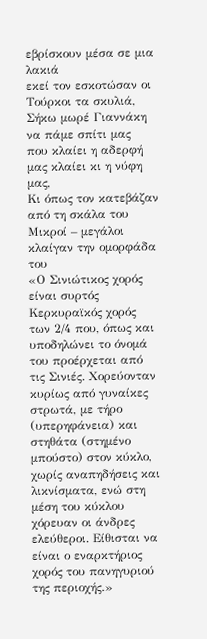εβρίσκουν μέσα σε μια λακιά
εκεί τον εσκοτώσαν οι Τούρκοι τα σκυλιά,
Σήκω μωρέ Γιαννάκη να πάμε σπίτι μας
που κλαίει η αδερφή  μας κλαίει κι η νύφη μας,
Κι όπως τον κατεβάζαν από τη σκάλα του
Μικροί – μεγάλοι κλαίγαν την ομορφάδα του
«Ο Σινιώτικος χορός είναι συρτός Κερκυραϊκός χορός των 2/4 που, όπως και υποδηλώνει το όνομά του προέρχεται από τις Σινιές. Χορεύονταν κυρίως από γυναίκες στρωτά, με τήρο (υπερηφάνεια) και στηθάτα (στημένο μπούστο) στον κύκλο, χωρίς αναπηδήσεις και λικνίσματα, ενώ στη μέση του κύκλου χόρευαν οι άνδρες ελεύθεροι. Είθισται να είναι ο εναρκτήριος χορός του πανηγυριού της περιοχής.»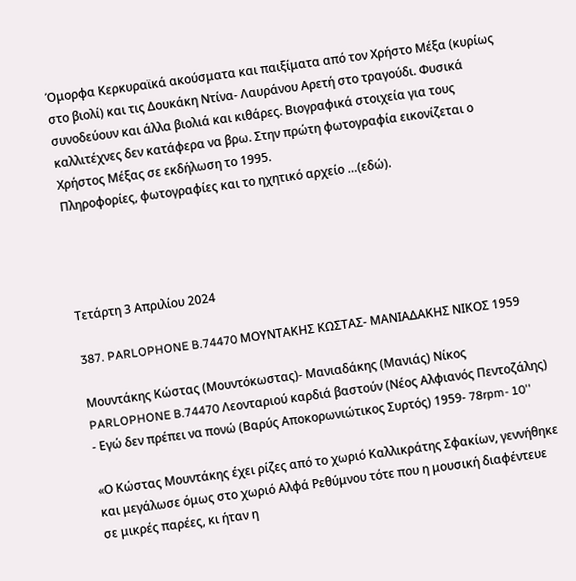Όμορφα Κερκυραϊκά ακούσματα και παιξίματα από τον Χρήστο Μέξα (κυρίως στο βιολί) και τις Δουκάκη Ντίνα- Λαυράνου Αρετή στο τραγούδι. Φυσικά συνοδεύουν και άλλα βιολιά και κιθάρες. Βιογραφικά στοιχεία για τους καλλιτέχνες δεν κατάφερα να βρω. Στην πρώτη φωτογραφία εικονίζεται ο Χρήστος Μέξας σε εκδήλωση το 1995.
Πληροφορίες, φωτογραφίες και το ηχητικό αρχείο …(εδώ).




Τετάρτη 3 Απριλίου 2024

387. PARLOPHONE B.74470 ΜΟΥΝΤΑΚΗΣ ΚΩΣΤΑΣ- ΜΑΝΙΑΔΑΚΗΣ ΝΙΚΟΣ 1959

Μουντάκης Κώστας (Μουντόκωστας)- Μανιαδάκης (Μανιάς) Νίκος PARLOPHONE B.74470 Λεονταριού καρδιά βαστούν (Νέος Αλφιανός Πεντοζάλης) - Εγώ δεν πρέπει να πονώ (Βαρύς Αποκορωνιώτικος Συρτός) 1959- 78rpm- 10''

«Ο Κώστας Μουντάκης έχει ρίζες από το χωριό Καλλικράτης Σφακίων, γεννήθηκε και μεγάλωσε όμως στο χωριό Αλφά Ρεθύμνου τότε που η μουσική διαφέντευε σε μικρές παρέες, κι ήταν η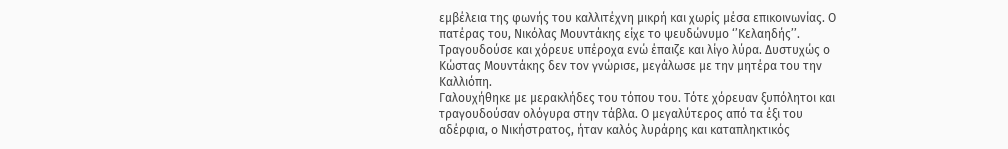εμβέλεια της φωνής του καλλιτέχνη μικρή και χωρίς μέσα επικοινωνίας. Ο πατέρας του, Νικόλας Μουντάκης είχε το ψευδώνυμο ‘’Κελαηδής’’. Τραγουδούσε και χόρευε υπέροχα ενώ έπαιζε και λίγο λύρα. Δυστυχώς ο Κώστας Μουντάκης δεν τον γνώρισε, μεγάλωσε με την μητέρα του την Καλλιόπη.
Γαλουχήθηκε με μερακλήδες του τόπου του. Τότε χόρευαν ξυπόλητοι και τραγουδούσαν ολόγυρα στην τάβλα. Ο μεγαλύτερος από τα έξι του αδέρφια, ο Νικήστρατος, ήταν καλός λυράρης και καταπληκτικός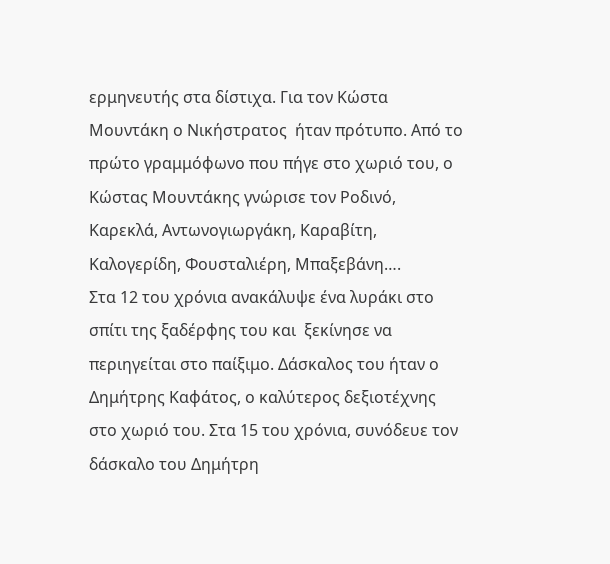ερμηνευτής στα δίστιχα. Για τον Κώστα Μουντάκη ο Νικήστρατος  ήταν πρότυπο. Από το πρώτο γραμμόφωνο που πήγε στο χωριό του, ο Κώστας Μουντάκης γνώρισε τον Ροδινό, Καρεκλά, Αντωνογιωργάκη, Καραβίτη, Καλογερίδη, Φουσταλιέρη, Μπαξεβάνη….
Στα 12 του χρόνια ανακάλυψε ένα λυράκι στο σπίτι της ξαδέρφης του και  ξεκίνησε να περιηγείται στο παίξιμο. Δάσκαλος του ήταν ο Δημήτρης Καφάτος, ο καλύτερος δεξιοτέχνης στο χωριό του. Στα 15 του χρόνια, συνόδευε τον δάσκαλο του Δημήτρη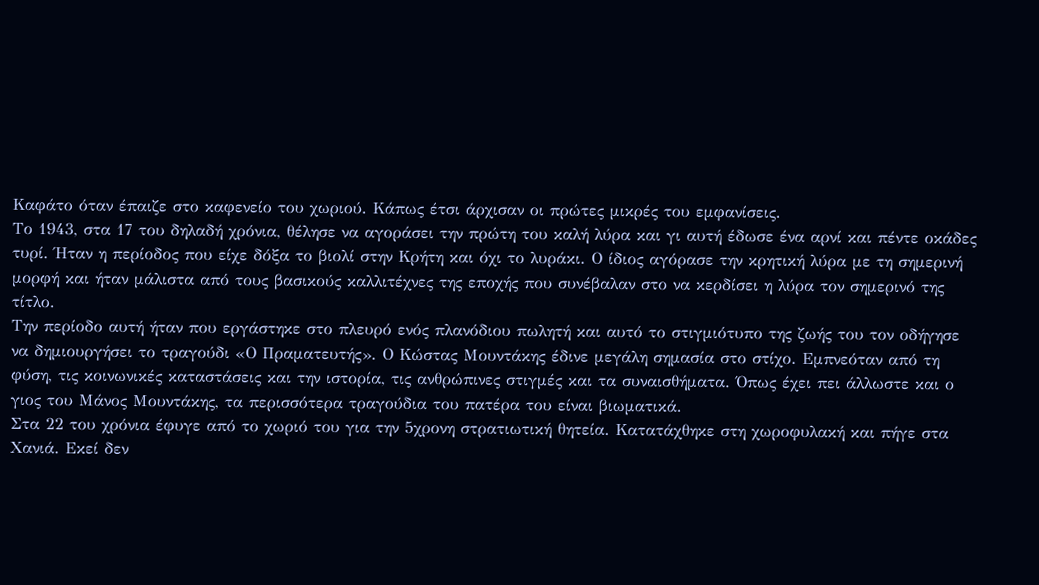Καφάτο όταν έπαιζε στο καφενείο του χωριού. Κάπως έτσι άρχισαν οι πρώτες μικρές του εμφανίσεις.
Το 1943, στα 17 του δηλαδή χρόνια, θέλησε να αγοράσει την πρώτη του καλή λύρα και γι αυτή έδωσε ένα αρνί και πέντε οκάδες τυρί. Ήταν η περίοδος που είχε δόξα το βιολί στην Κρήτη και όχι το λυράκι. Ο ίδιος αγόρασε την κρητική λύρα με τη σημερινή μορφή και ήταν μάλιστα από τους βασικούς καλλιτέχνες της εποχής που συνέβαλαν στο να κερδίσει η λύρα τον σημερινό της τίτλο.
Την περίοδο αυτή ήταν που εργάστηκε στο πλευρό ενός πλανόδιου πωλητή και αυτό το στιγμιότυπο της ζωής του τον οδήγησε να δημιουργήσει το τραγούδι «Ο Πραματευτής». Ο Κώστας Μουντάκης έδινε μεγάλη σημασία στο στίχο. Εμπνεόταν από τη φύση, τις κοινωνικές καταστάσεις και την ιστορία, τις ανθρώπινες στιγμές και τα συναισθήματα. Όπως έχει πει άλλωστε και ο γιος του Μάνος Μουντάκης, τα περισσότερα τραγούδια του πατέρα του είναι βιωματικά.
Στα 22 του χρόνια έφυγε από το χωριό του για την 5χρονη στρατιωτική θητεία. Κατατάχθηκε στη χωροφυλακή και πήγε στα Χανιά. Εκεί δεν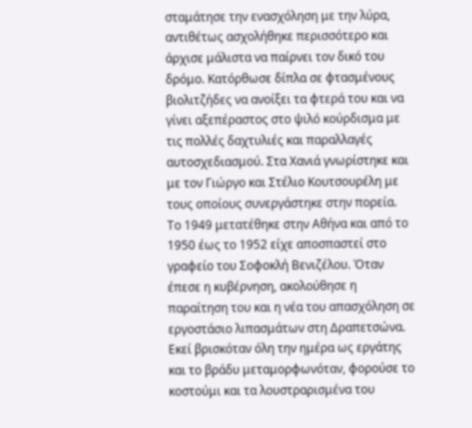σταμάτησε την ενασχόληση με την λύρα, αντιθέτως ασχολήθηκε περισσότερο και άρχισε μάλιστα να παίρνει τον δικό του δρόμο. Κατόρθωσε δίπλα σε φτασμένους βιολιτζήδες να ανοίξει τα φτερά του και να γίνει αξεπέραστος στο ψιλό κούρδισμα με τις πολλές δαχτυλιές και παραλλαγές αυτοσχεδιασμού. Στα Χανιά γνωρίστηκε και με τον Γιώργο και Στέλιο Κουτσουρέλη με τους οποίους συνεργάστηκε στην πορεία.
Το 1949 μετατέθηκε στην Αθήνα και από το 1950 έως το 1952 είχε αποσπαστεί στο γραφείο του Σοφοκλή Βενιζέλου. Όταν έπεσε η κυβέρνηση, ακολούθησε η παραίτηση του και η νέα του απασχόληση σε εργοστάσιο λιπασμάτων στη Δραπετσώνα. Εκεί βρισκόταν όλη την ημέρα ως εργάτης και το βράδυ μεταμορφωνόταν, φορούσε το κοστούμι και τα λουστραρισμένα του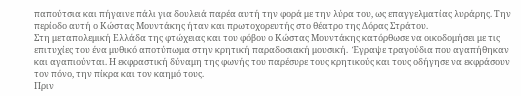παπούτσια και πήγαινε πάλι για δουλειά παρέα αυτή την φορά με την λύρα του, ως επαγγελματίας λυράρης. Την περίοδο αυτή ο Κώστας Μουντάκης ήταν και πρωτοχορευτής στο θέατρο της Δόρας Στράτου.
Στη μεταπολεμική Ελλάδα της φτώχειας και του φόβου ο Κώστας Μουντάκης κατόρθωσε να οικοδομήσει με τις επιτυχίες του ένα μυθικό αποτύπωμα στην κρητική παραδοσιακή μουσική.  Έγραψε τραγούδια που αγαπήθηκαν και αγαπιούνται. Η εκφραστική δύναμη της φωνής του παρέσυρε τους κρητικούς και τους οδήγησε να εκφράσουν τον πόνο, την πίκρα και τον καημό τους.
Πριν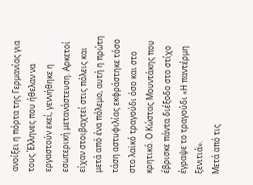ανοίξει η πόρτα της Γερμανίας για τους Έλληνες που ήθελαν να εργαστούν εκεί, γεννήθηκε η εσωτερική μετανάστευση. Αρκετοί είχαν στοιβαχτεί στις πόλεις και μετά από ένα πόλεμο, αυτή η πρώτη τάση αστυφιλίας εκφράστηκε τόσο στο λαϊκό τραγούδι όσο και στο κρητικό. Ο Κώστας Μουντάκης που έβρισκε πάντα διέξοδο στο στίχο έγραψε το τραγούδι «Η παντέρμη ξενιτιά».
Μετά από τις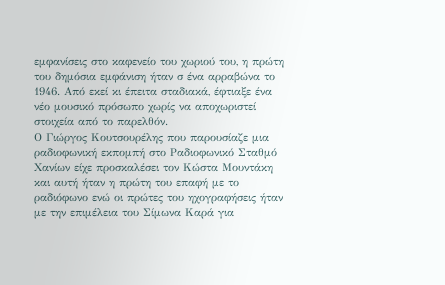εμφανίσεις στο καφενείο του χωριού του, η πρώτη του δημόσια εμφάνιση ήταν σ ένα αρραβώνα το 1946. Από εκεί κι έπειτα σταδιακά, έφτιαξε ένα νέο μουσικό πρόσωπο χωρίς να αποχωριστεί στοιχεία από το παρελθόν.
Ο Γιώργος Κουτσουρέλης που παρουσίαζε μια ραδιοφωνική εκπομπή στο Ραδιοφωνικό Σταθμό Χανίων είχε προσκαλέσει τον Κώστα Μουντάκη και αυτή ήταν η πρώτη του επαφή με το ραδιόφωνο ενώ οι πρώτες του ηχογραφήσεις ήταν με την επιμέλεια του Σίμωνα Καρά για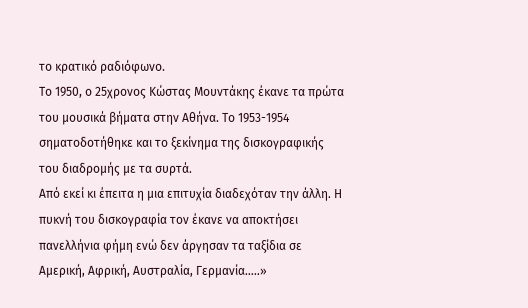το κρατικό ραδιόφωνο.
Το 1950, ο 25χρονος Κώστας Μουντάκης έκανε τα πρώτα του μουσικά βήματα στην Αθήνα. Το 1953-1954 σηματοδοτήθηκε και το ξεκίνημα της δισκογραφικής του διαδρομής με τα συρτά.
Από εκεί κι έπειτα η μια επιτυχία διαδεχόταν την άλλη. Η πυκνή του δισκογραφία τον έκανε να αποκτήσει πανελλήνια φήμη ενώ δεν άργησαν τα ταξίδια σε Αμερική, Αφρική, Αυστραλία, Γερμανία…..»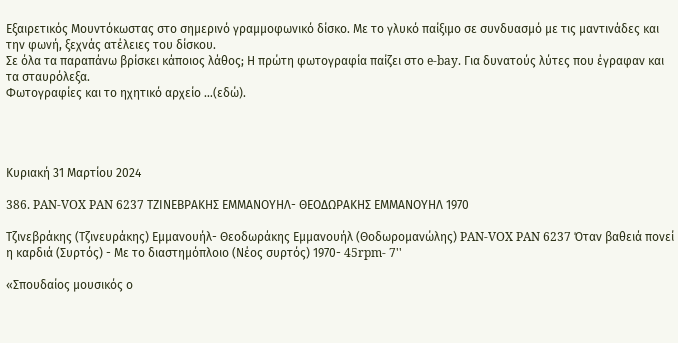Εξαιρετικός Μουντόκωστας στο σημερινό γραμμοφωνικό δίσκο. Με το γλυκό παίξιμο σε συνδυασμό με τις μαντινάδες και την φωνή, ξεχνάς ατέλειες του δίσκου.
Σε όλα τα παραπάνω βρίσκει κάποιος λάθος; Η πρώτη φωτογραφία παίζει στο e-bay. Για δυνατούς λύτες που έγραφαν και τα σταυρόλεξα.
Φωτογραφίες και το ηχητικό αρχείο …(εδώ).




Κυριακή 31 Μαρτίου 2024

386. PAN-VOX PAN 6237 ΤΖΙΝΕΒΡΑΚΗΣ ΕΜΜΑΝΟΥΗΛ- ΘΕΟΔΩΡΑΚΗΣ ΕΜΜΑΝΟΥΗΛ 1970

Τζινεβράκης (Τζινευράκης) Εμμανουήλ- Θεοδωράκης Εμμανουήλ (Θοδωρομανώλης) PAN-VOX PAN 6237 Όταν βαθειά πονεί η καρδιά (Συρτός) - Με το διαστημόπλοιο (Νέος συρτός) 1970- 45rpm- 7''

«Σπουδαίος μουσικός ο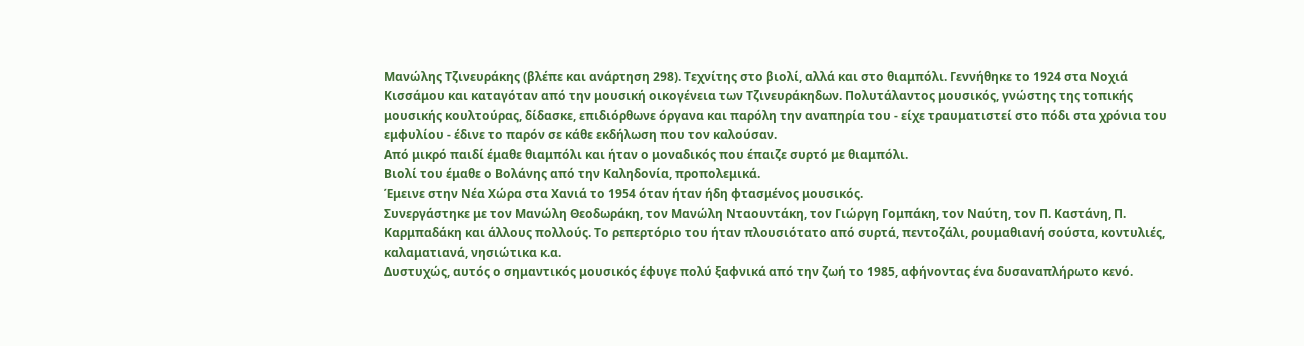Μανώλης Τζινευράκης (βλέπε και ανάρτηση 298). Τεχνίτης στο βιολί, αλλά και στο θιαμπόλι. Γεννήθηκε το 1924 στα Νοχιά Κισσάμου και καταγόταν από την μουσική οικογένεια των Τζινευράκηδων. Πολυτάλαντος μουσικός, γνώστης της τοπικής μουσικής κουλτούρας, δίδασκε, επιδιόρθωνε όργανα και παρόλη την αναπηρία του - είχε τραυματιστεί στο πόδι στα χρόνια του εμφυλίου - έδινε το παρόν σε κάθε εκδήλωση που τον καλούσαν.
Από μικρό παιδί έμαθε θιαμπόλι και ήταν ο μοναδικός που έπαιζε συρτό με θιαμπόλι.
Βιολί του έμαθε ο Βολάνης από την Καληδονία, προπολεμικά.
Έμεινε στην Νέα Χώρα στα Χανιά το 1954 όταν ήταν ήδη φτασμένος μουσικός.
Συνεργάστηκε με τον Μανώλη Θεοδωράκη, τον Μανώλη Νταουντάκη, τον Γιώργη Γομπάκη, τον Ναύτη, τον Π. Καστάνη, Π. Καρμπαδάκη και άλλους πολλούς. Το ρεπερτόριο του ήταν πλουσιότατο από συρτά, πεντοζάλι, ρουμαθιανή σούστα, κοντυλιές, καλαματιανά, νησιώτικα κ.α.
Δυστυχώς, αυτός ο σημαντικός μουσικός έφυγε πολύ ξαφνικά από την ζωή το 1985, αφήνοντας ένα δυσαναπλήρωτο κενό.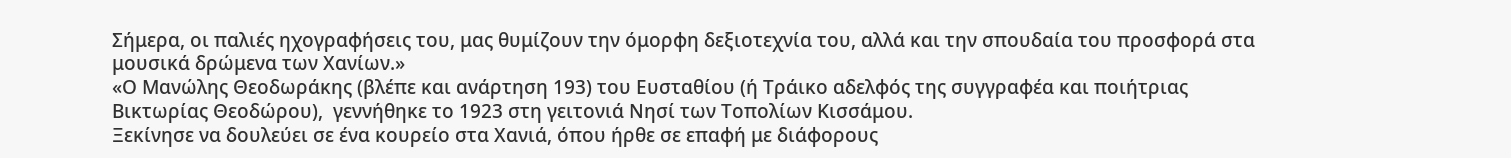Σήμερα, οι παλιές ηχογραφήσεις του, μας θυμίζουν την όμορφη δεξιοτεχνία του, αλλά και την σπουδαία του προσφορά στα μουσικά δρώμενα των Χανίων.»
«Ο Μανώλης Θεοδωράκης (βλέπε και ανάρτηση 193) του Ευσταθίου (ή Τράικο αδελφός της συγγραφέα και ποιήτριας Βικτωρίας Θεοδώρου),  γεννήθηκε το 1923 στη γειτονιά Νησί των Τοπολίων Κισσάμου.
Ξεκίνησε να δουλεύει σε ένα κουρείο στα Χανιά, όπου ήρθε σε επαφή με διάφορους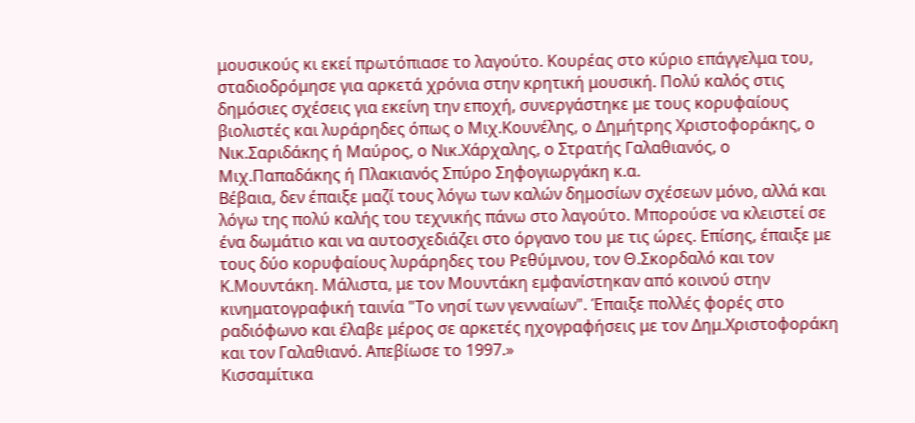μουσικούς κι εκεί πρωτόπιασε το λαγούτο. Κουρέας στο κύριο επάγγελμα του, σταδιοδρόμησε για αρκετά χρόνια στην κρητική μουσική. Πολύ καλός στις δημόσιες σχέσεις για εκείνη την εποχή, συνεργάστηκε με τους κορυφαίους βιολιστές και λυράρηδες όπως ο Μιχ.Κουνέλης, ο Δημήτρης Χριστοφοράκης, ο Νικ.Σαριδάκης ή Μαύρος, ο Νικ.Χάρχαλης, ο Στρατής Γαλαθιανός, ο Μιχ.Παπαδάκης ή Πλακιανός Σπύρο Σηφογιωργάκη κ.α.
Βέβαια, δεν έπαιξε μαζί τους λόγω των καλών δημοσίων σχέσεων μόνο, αλλά και λόγω της πολύ καλής του τεχνικής πάνω στο λαγούτο. Μπορούσε να κλειστεί σε ένα δωμάτιο και να αυτοσχεδιάζει στο όργανο του με τις ώρες. Επίσης, έπαιξε με τους δύο κορυφαίους λυράρηδες του Ρεθύμνου, τον Θ.Σκορδαλό και τον Κ.Μουντάκη. Μάλιστα, με τον Μουντάκη εμφανίστηκαν από κοινού στην κινηματογραφική ταινία "Το νησί των γενναίων". Έπαιξε πολλές φορές στο ραδιόφωνο και έλαβε μέρος σε αρκετές ηχογραφήσεις με τον Δημ.Χριστοφοράκη και τον Γαλαθιανό. Απεβίωσε το 1997.»
Κισσαμίτικα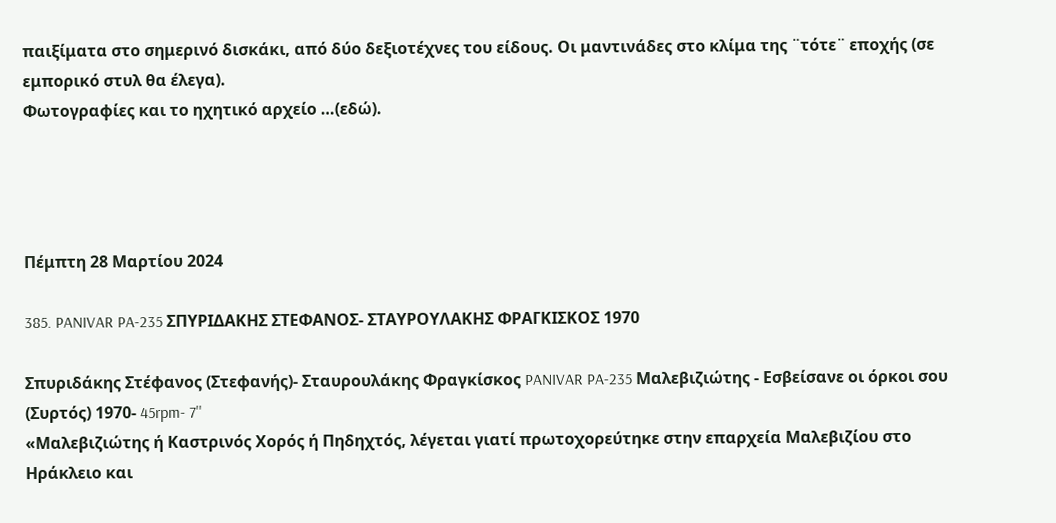παιξίματα στο σημερινό δισκάκι, από δύο δεξιοτέχνες του είδους. Οι μαντινάδες στο κλίμα της ¨τότε¨ εποχής (σε εμπορικό στυλ θα έλεγα).
Φωτογραφίες και το ηχητικό αρχείο …(εδώ).




Πέμπτη 28 Μαρτίου 2024

385. PANIVAR PA-235 ΣΠΥΡΙΔΑΚΗΣ ΣΤΕΦΑΝΟΣ- ΣΤΑΥΡΟΥΛΑΚΗΣ ΦΡΑΓΚΙΣΚΟΣ 1970

Σπυριδάκης Στέφανος (Στεφανής)- Σταυρουλάκης Φραγκίσκος PANIVAR PA-235 Μαλεβιζιώτης - Εσβείσανε οι όρκοι σου (Συρτός) 1970- 45rpm- 7''
«Μαλεβιζιώτης ή Καστρινός Χορός ή Πηδηχτός, λέγεται γιατί πρωτοχορεύτηκε στην επαρχεία Μαλεβιζίου στο Ηράκλειο και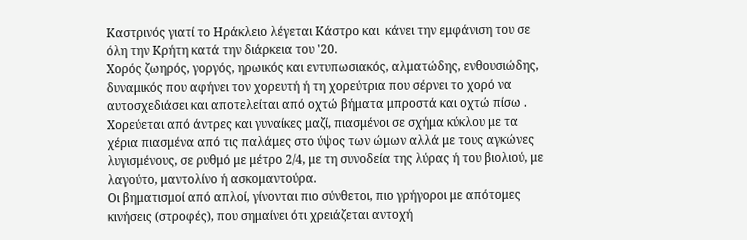Καστρινός γιατί το Ηράκλειο λέγεται Κάστρο και  κάνει την εμφάνιση του σε όλη την Κρήτη κατά την διάρκεια του '20.
Χορός ζωηρός, γοργός, ηρωικός και εντυπωσιακός, αλματώδης, ενθουσιώδης, δυναμικός που αφήνει τον χορευτή ή τη χορεύτρια που σέρνει το χορό να αυτοσχεδιάσει και αποτελείται από οχτώ βήματα μπροστά και οχτώ πίσω . Χορεύεται από άντρες και γυναίκες μαζί, πιασμένοι σε σχήμα κύκλου με τα χέρια πιασμένα από τις παλάμες στο ύψος των ώμων αλλά με τους αγκώνες λυγισμένους, σε ρυθμό με μέτρο 2/4, με τη συνοδεία της λύρας ή του βιολιού, με λαγούτο, μαντολίνο ή ασκομαντούρα.
Οι βηματισμοί από απλοί, γίνονται πιο σύνθετοι, πιο γρήγοροι με απότομες κινήσεις (στροφές), που σημαίνει ότι χρειάζεται αντοχή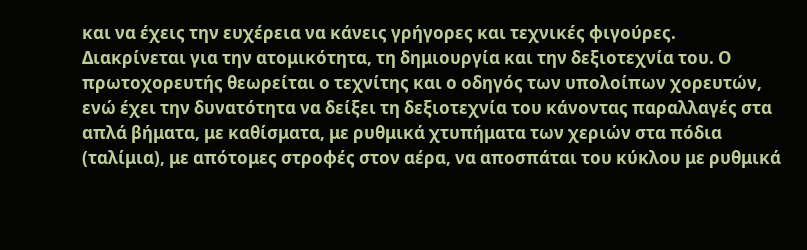και να έχεις την ευχέρεια να κάνεις γρήγορες και τεχνικές φιγούρες.
Διακρίνεται για την ατομικότητα, τη δημιουργία και την δεξιοτεχνία του. Ο πρωτοχορευτής θεωρείται ο τεχνίτης και ο οδηγός των υπολοίπων χορευτών, ενώ έχει την δυνατότητα να δείξει τη δεξιοτεχνία του κάνοντας παραλλαγές στα απλά βήματα, με καθίσματα, με ρυθμικά χτυπήματα των χεριών στα πόδια (ταλίμια), με απότομες στροφές στον αέρα, να αποσπάται του κύκλου με ρυθμικά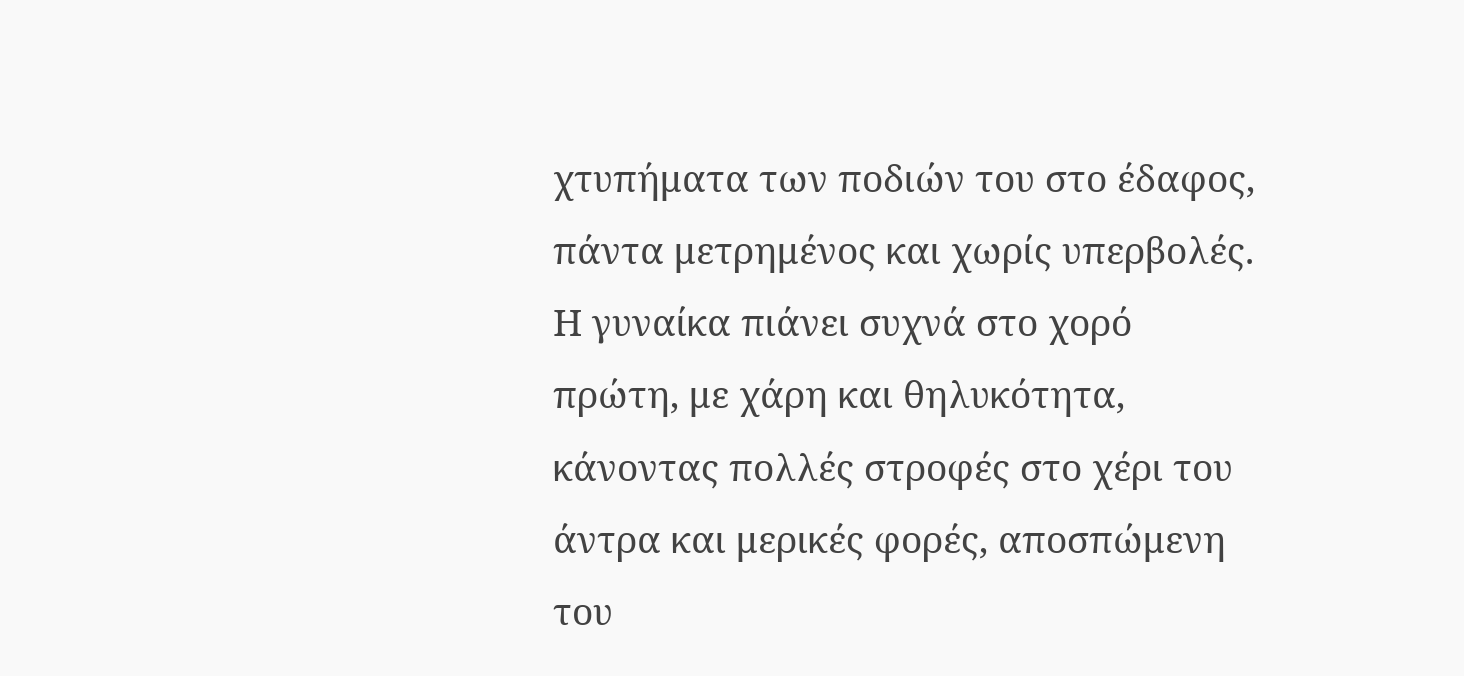χτυπήματα των ποδιών του στο έδαφος, πάντα μετρημένος και χωρίς υπερβολές.
Η γυναίκα πιάνει συχνά στο χορό πρώτη, με χάρη και θηλυκότητα, κάνοντας πολλές στροφές στο χέρι του άντρα και μερικές φορές, αποσπώμενη του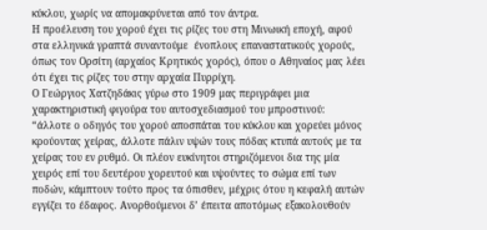κύκλου, χωρίς να απομακρύνεται από τον άντρα.
Η προέλευση του χορού έχει τις ρίζες του στη Μινωική εποχή, αφού στα ελληνικά γραπτά συναντούμε  ένοπλους επαναστατικούς χορούς, όπως τον Ορσίτη (αρχαίος Κρητικός χορός), όπου ο Αθηναίος μας λέει ότι έχει τις ρίζες του στην αρχαία Πυρρίχη.
Ο Γεώργιος Χατζηδάκις γύρω στο 1909 μας περιγράφει μια χαρακτηριστική φιγούρα του αυτοσχεδιασμού του μπροστινού: “άλλοτε ο οδηγός του χορού αποσπάται του κύκλου και χορεύει μόνος κρούοντας χείρας, άλλοτε πάλιν υψών τους πόδας κτυπά αυτούς με τα χείρας του εν ρυθμό. Οι πλέον ευκίνητοι στηριζόμενοι δια της μία χειρός επί του δευτέρου χορευτού και υψούντες το σώμα επί των ποδών, κάμπτουν τούτο προς τα όπισθεν, μέχρις ότου η κεφαλή αυτών εγγίζει το έδαφος. Ανορθούμενοι δ’ έπειτα αποτόμως εξακολουθούν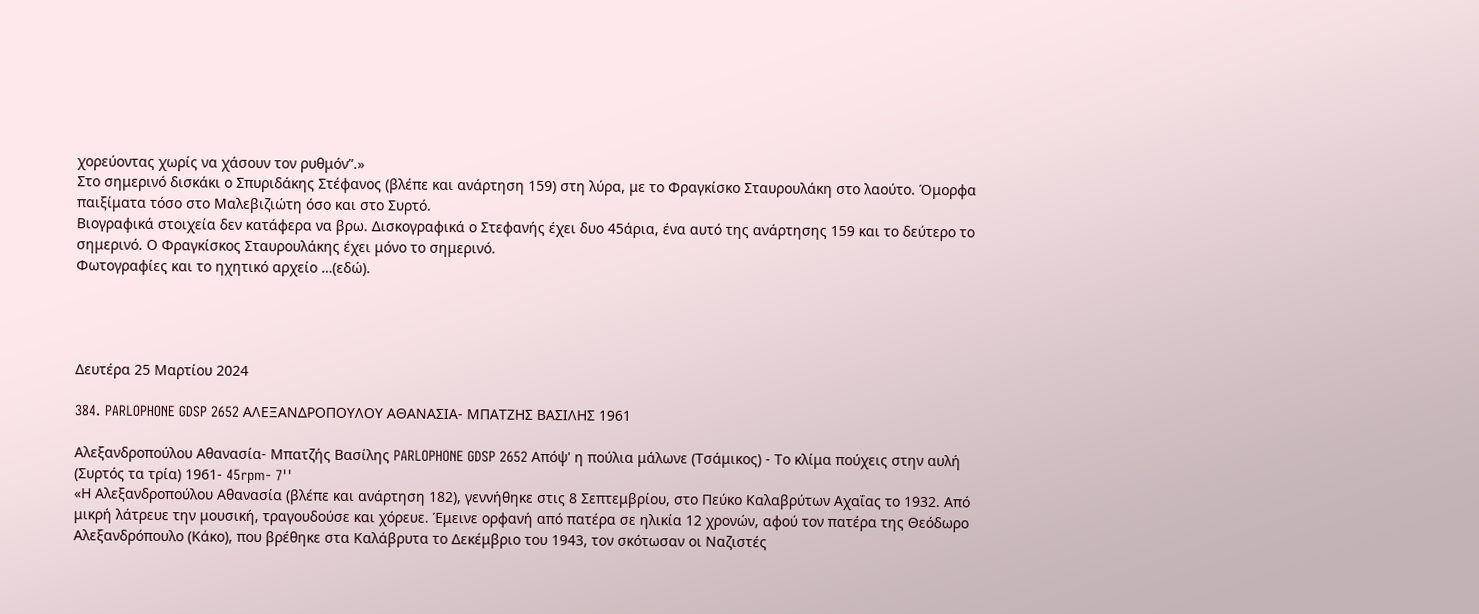χορεύοντας χωρίς να χάσουν τον ρυθμόν”.»
Στο σημερινό δισκάκι ο Σπυριδάκης Στέφανος (βλέπε και ανάρτηση 159) στη λύρα, με το Φραγκίσκο Σταυρουλάκη στο λαούτο. Όμορφα παιξίματα τόσο στο Μαλεβιζιώτη όσο και στο Συρτό.
Βιογραφικά στοιχεία δεν κατάφερα να βρω. Δισκογραφικά ο Στεφανής έχει δυο 45άρια, ένα αυτό της ανάρτησης 159 και το δεύτερο το σημερινό. Ο Φραγκίσκος Σταυρουλάκης έχει μόνο το σημερινό.
Φωτογραφίες και το ηχητικό αρχείο …(εδώ).




Δευτέρα 25 Μαρτίου 2024

384. PARLOPHONE GDSP 2652 ΑΛΕΞΑΝΔΡΟΠΟΥΛΟΥ ΑΘΑΝΑΣΙΑ- ΜΠΑΤΖΗΣ ΒΑΣΙΛΗΣ 1961

Αλεξανδροπούλου Αθανασία- Μπατζής Βασίλης PARLOPHONE GDSP 2652 Απόψ' η πούλια μάλωνε (Τσάμικος) - Το κλίμα πούχεις στην αυλή (Συρτός τα τρία) 1961- 45rpm- 7''
«Η Αλεξανδροπούλου Αθανασία (βλέπε και ανάρτηση 182), γεννήθηκε στις 8 Σεπτεμβρίου, στο Πεύκο Καλαβρύτων Αχαΐας το 1932. Από μικρή λάτρευε την μουσική, τραγουδούσε και χόρευε. Έμεινε ορφανή από πατέρα σε ηλικία 12 χρονών, αφού τον πατέρα της Θεόδωρο Αλεξανδρόπουλο (Κάκο), που βρέθηκε στα Καλάβρυτα το Δεκέμβριο του 1943, τον σκότωσαν οι Ναζιστές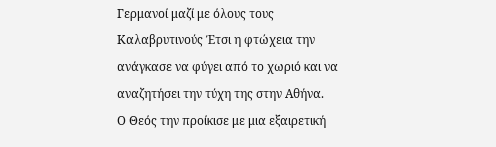Γερμανοί μαζί με όλους τους Καλαβρυτινούς Έτσι η φτώχεια την ανάγκασε να φύγει από το χωριό και να αναζητήσει την τύχη της στην Αθήνα.
Ο Θεός την προίκισε με μια εξαιρετική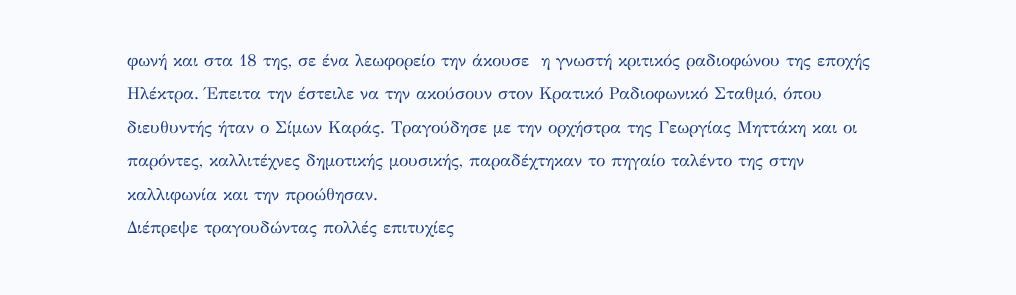φωνή και στα 18 της, σε ένα λεωφορείο την άκουσε  η γνωστή κριτικός ραδιοφώνου της εποχής Ηλέκτρα. Έπειτα την έστειλε να την ακούσουν στον Κρατικό Ραδιοφωνικό Σταθμό, όπου διευθυντής ήταν ο Σίμων Καράς. Τραγούδησε με την ορχήστρα της Γεωργίας Μηττάκη και οι παρόντες, καλλιτέχνες δημοτικής μουσικής, παραδέχτηκαν το πηγαίο ταλέντο της στην καλλιφωνία και την προώθησαν.
Διέπρεψε τραγουδώντας πολλές επιτυχίες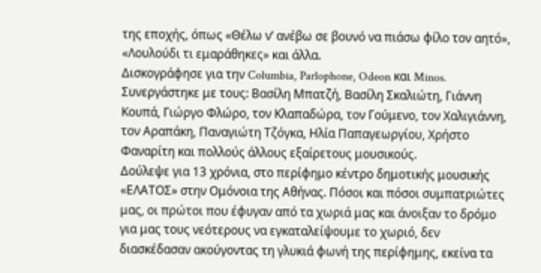της εποχής, όπως «Θέλω ν’ ανέβω σε βουνό να πιάσω φίλο τον αητό», «Λουλούδι τι εμαράθηκες» και άλλα.
Δισκογράφησε για την Columbia, Parlophone, Odeon και Minos. Συνεργάστηκε με τους: Βασίλη Μπατζή, Βασίλη Σκαλιώτη, Γιάννη Κουπά, Γιώργο Φλώρο, τον Κλαπαδώρα, τον Γούμενο, τον Χαλιγιάννη, τον Αραπάκη, Παναγιώτη Τζόγκα, Ηλία Παπαγεωργίου, Χρήστο Φαναρίτη και πολλούς άλλους εξαίρετους μουσικούς.
Δούλεψε για 13 χρόνια, στο περίφημο κέντρο δημοτικής μουσικής «ΕΛΑΤΟΣ» στην Ομόνοια της Αθήνας. Πόσοι και πόσοι συμπατριώτες μας, οι πρώτοι που έφυγαν από τα χωριά μας και άνοιξαν το δρόμο για μας τους νεότερους να εγκαταλείψουμε το χωριό, δεν διασκέδασαν ακούγοντας τη γλυκιά φωνή της περίφημης, εκείνα τα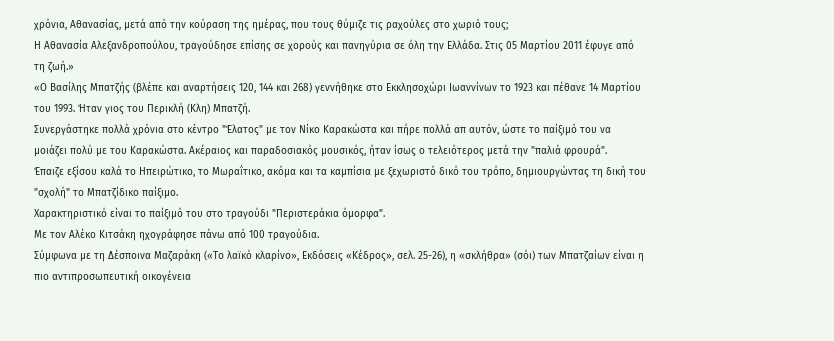χρόνια, Αθανασίας, μετά από την κούραση της ημέρας, που τους θύμιζε τις ραχούλες στο χωριό τους;
Η Αθανασία Αλεξανδροπούλου, τραγούδησε επίσης σε χορούς και πανηγύρια σε όλη την Ελλάδα. Στις 05 Μαρτίου 2011 έφυγε από τη ζωή.»
«Ο Βασίλης Μπατζής (βλέπε και αναρτήσεις 120, 144 και 268) γεννήθηκε στο Εκκλησοχώρι Ιωαννίνων το 1923 και πέθανε 14 Μαρτίου του 1993. Ήταν γιος του Περικλή (Κλη) Μπατζή.
Συνεργάστηκε πολλά χρόνια στο κέντρο "Έλατος" με τον Νίκο Καρακώστα και πήρε πολλά απ αυτόν, ώστε το παίξιμό του να μοιάζει πολύ με του Καρακώστα. Ακέραιος και παραδοσιακός μουσικός, ήταν ίσως ο τελειότερος μετά την "παλιά φρουρά".
Έπαιζε εξίσου καλά το Ηπειρώτικο, το Μωραΐτικο, ακόμα και τα καμπίσια με ξεχωριστό δικό του τρόπο, δημιουργώντας τη δική του "σχολή" το Μπατζίδικο παίξιμο.
Χαρακτηριστικό είναι το παίξιμό του στο τραγούδι "Περιστεράκια όμορφα".
Με τον Αλέκο Κιτσάκη ηχογράφησε πάνω από 100 τραγούδια.
Σύμφωνα με τη Δέσποινα Μαζαράκη («Το λαϊκό κλαρίνο», Εκδόσεις «Κέδρος», σελ. 25-26), η «σκλήθρα» (σόι) των Μπατζαίων είναι η πιο αντιπροσωπευτική οικογένεια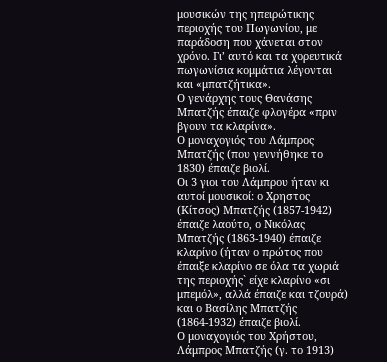μουσικών της ηπειρώτικης περιοχής του Πωγωνίου, με παράδοση που χάνεται στον χρόνο. Γι’ αυτό και τα χορευτικά πωγωνίσια κομμάτια λέγονται και «μπατζήτικα».
Ο γενάρχης τους Θανάσης Μπατζής έπαιζε φλογέρα «πριν βγουν τα κλαρίνα».
Ο μοναχογιός του Λάμπρος Μπατζής (που γεννήθηκε το 1830) έπαιζε βιολί.
Οι 3 γιοι του Λάμπρου ήταν κι αυτοί μουσικοί: ο Χρηστος (Κίτσος) Μπατζής (1857-1942) έπαιζε λαούτο, ο Νικόλας Μπατζής (1863-1940) έπαιζε κλαρίνο (ήταν ο πρώτος που έπαιξε κλαρίνο σε όλα τα χωριά της περιοχής` είχε κλαρίνο «σι μπεμόλ», αλλά έπαιζε και τζουρά) και ο Βασίλης Μπατζής (1864-1932) έπαιζε βιολί.
Ο μοναχογιός του Χρήστου, Λάμπρος Μπατζής (γ. το 1913)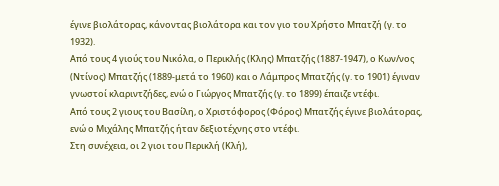έγινε βιολάτορας, κάνοντας βιολάτορα και τον γιο του Χρήστο Μπατζή (γ. το 1932).
Από τους 4 γιούς του Νικόλα, ο Περικλής (Κλης) Μπατζής (1887-1947), ο Κων/νος (Ντίνος) Μπατζής (1889-μετά το 1960) και ο Λάμπρος Μπατζής (γ. το 1901) έγιναν γνωστοί κλαριντζήδες, ενώ ο Γιώργος Μπατζής (γ. το 1899) έπαιζε ντέφι.
Από τους 2 γιους του Βασίλη, ο Χριστόφορος (Φόρος) Μπατζής έγινε βιολάτορας, ενώ ο Μιχάλης Μπατζής ήταν δεξιοτέχνης στο ντέφι.
Στη συνέχεια, οι 2 γιοι του Περικλή (Κλή),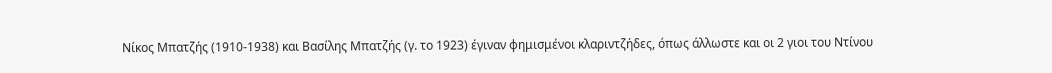Νίκος Μπατζής (1910-1938) και Βασίλης Μπατζής (γ. το 1923) έγιναν φημισμένοι κλαριντζήδες, όπως άλλωστε και οι 2 γιοι του Ντίνου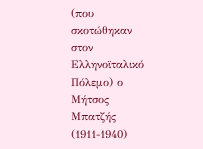(που σκοτώθηκαν στον Ελληνοϊταλικό Πόλεμο) ο Μήτσος Μπατζής (1911-1940)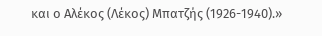και ο Αλέκος (Λέκος) Μπατζής (1926-1940).»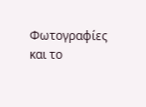Φωτογραφίες και το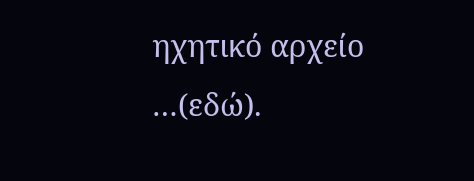ηχητικό αρχείο …(εδώ).